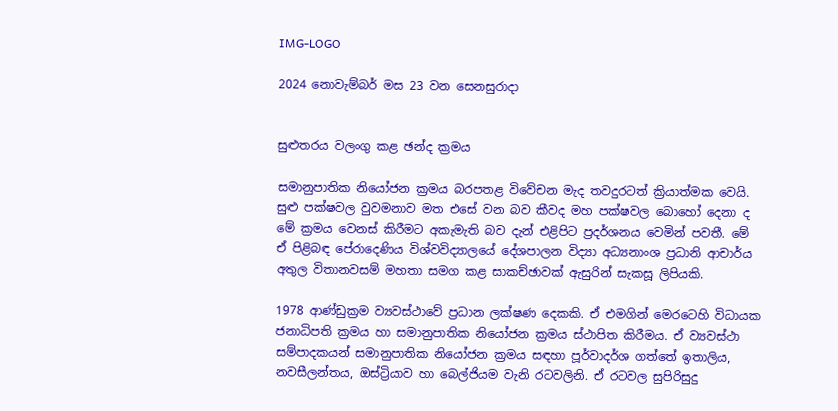IMG-LOGO

2024 නොවැම්බර් මස 23 වන සෙනසුරාදා


සුළුතරය වලංගු කළ ඡන්ද ක්‍රමය

සමානුපාතික නියෝජන ක්‍රමය බරපතළ විවේචන මැද තවදුරටත් ක්‍රියාත්මක වෙයි. සුළු පක්ෂවල වුවමනාව මත එසේ වන බව කීවද මහ පක්ෂවල බොහෝ දෙනා ද මේ ක්‍රමය වෙනස් කිරීමට අකැමැති බව දැන් එළිපිට ප්‍රදර්ශනය වෙමින් පවතී. මේ ඒ පිළිබඳ පේරාදෙණිය විශ්වවිද්‍යාලයේ දේශපාලන විද්‍යා අධ්‍යනාංශ ප්‍රධානි ආචාර්ය අතුල විතානවසම් මහතා සමග කළ සාකච්ඡාවක් ඇසුරින් සැකසූ ලිපියකි.

1978 ආණ්ඩුක්‍රම ව්‍යවස්ථාවේ ප්‍රධාන ලක්ෂණ දෙකකි. ඒ එමගින් මෙරටෙහි විධායක ජනාධිපති ක්‍රමය හා සමානුපාතික නියෝජන ක්‍රමය ස්ථාපිත කිරීමය. ඒ ව්‍යවස්ථා සම්පාදකයන් සමානුපාතික නියෝජන ක්‍රමය සඳහා පූර්වාදර්ශ ගත්තේ ඉතාලිය, නවසීලන්තය, ඔස්ට්‍රියාව හා බෙල්ජියම වැනි රටවලිනි. ඒ රටවල සුපිරිසුදු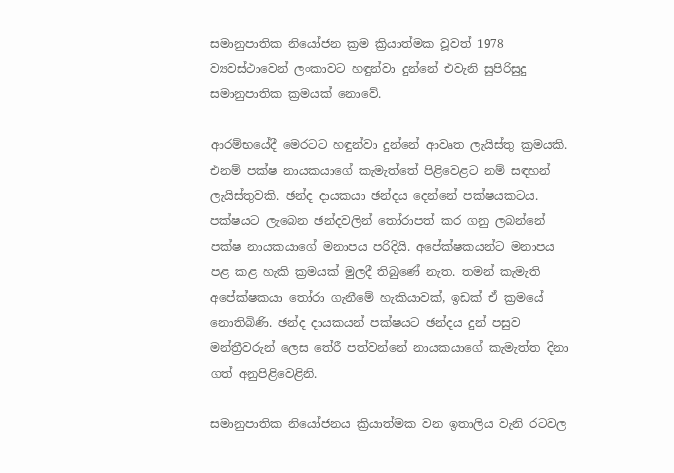සමානුපාතික නියෝජන ක්‍රම ක්‍රියාත්මක වූවත් 1978 ව්‍යවස්ථාවෙන් ලංකාවට හඳුන්වා දුන්නේ එවැනි සුපිරිසුදු සමානුපාතික ක්‍රමයක් නොවේ.

ආරම්භයේදී මෙරටට හඳුන්වා දුන්නේ ආවෘත ලැයිස්තු ක්‍රමයකි. එනම් පක්ෂ නායකයාගේ කැමැත්තේ පිළිවෙළට නම් සඳහන් ලැයිස්තුවකි. ඡන්ද දායකයා ඡන්දය දෙන්නේ පක්ෂයකටය. පක්ෂයට ලැබෙන ඡන්දවලින් තෝරාපත් කර ගනු ලබන්නේ පක්ෂ නායකයාගේ මනාපය පරිදියි. අපේක්ෂකයන්ට මනාපය පළ කළ හැකි ක්‍රමයක් මුලදී තිබුණේ නැත. තමන් කැමැති අපේක්ෂකයා තෝරා ගැනීමේ හැකියාවක්, ඉඩක් ඒ ක්‍රමයේ නොතිබිණි. ඡන්ද දායකයන් පක්ෂයට ඡන්දය දුන් පසුව මන්ත්‍රීවරුන් ලෙස තේරී පත්වන්නේ නායකයාගේ කැමැත්ත දිනා ගත් අනුපිළිවෙළිනි.

සමානුපාතික නියෝජනය ක්‍රියාත්මක වන ඉතාලිය වැනි රටවල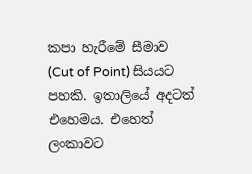කපා හැරීමේ සීමාව (Cut of Point) සියයට පහකි. ඉතාලියේ අදටත් එහෙමය. එහෙත් ලංකාවට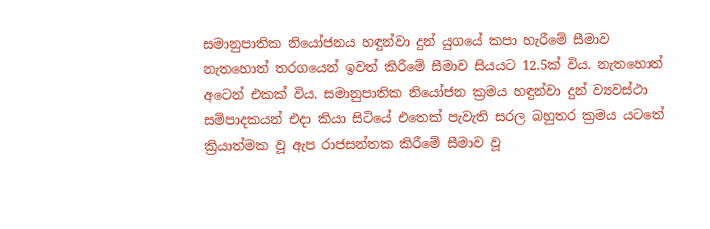සමානුපාතික නියෝජනය හඳුන්වා දුන් යුගයේ කපා හැරීමේ සීමාව නැතහොත් තරගයෙන් ඉවත් කිරීමේ සීමාව සියයට 12.5ක් විය. නැතහොත් අටෙන් එකක් විය. සමානුපාතික නියෝජන ක්‍රමය හඳුන්වා දුන් ව්‍යවස්ථා සම්පාදකයන් එදා කියා සිටියේ එතෙක් පැවැති සරල බහුතර ක්‍රමය යටතේ ක්‍රියාත්මක වූ ඇප රාජසන්තක කිරීමේ සීමාව වූ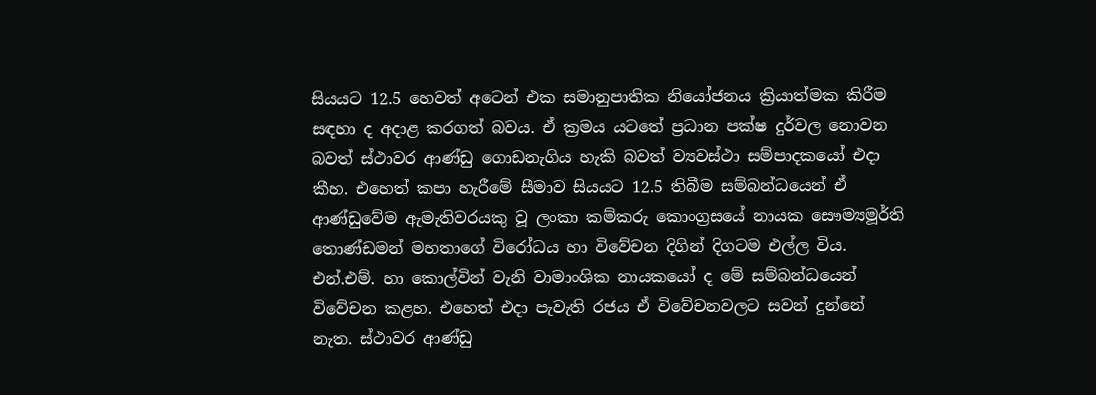සියයට 12.5 හෙවත් අටෙන් එක සමානුපාතික නියෝජනය ක්‍රියාත්මක කිරීම සඳහා ද අදාළ කරගත් බවය. ඒ ක්‍රමය යටතේ ප්‍රධාන පක්ෂ දුර්වල නොවන බවත් ස්ථාවර ආණ්ඩු ගොඩනැගිය හැකි බවත් ව්‍යවස්ථා සම්පාදකයෝ එදා කීහ. එහෙත් කපා හැරීමේ සීමාව සියයට 12.5 තිබීම සම්බන්ධයෙන් ඒ ආණ්ඩුවේම ඇමැතිවරයකු වූ ලංකා කම්කරු කොංග්‍රසයේ නායක සෞම්‍යමූර්ති තොණ්ඩමන් මහතාගේ විරෝධය හා විවේචන දිගින් දිගටම එල්ල විය. එන්.එම්. හා කොල්වින් වැනි වාමාංශික නායකයෝ ද මේ සම්බන්ධයෙන් විවේචන කළහ. එහෙත් එදා පැවැති රජය ඒ විවේචනවලට සවන් දුන්නේ නැත. ස්ථාවර ආණ්ඩු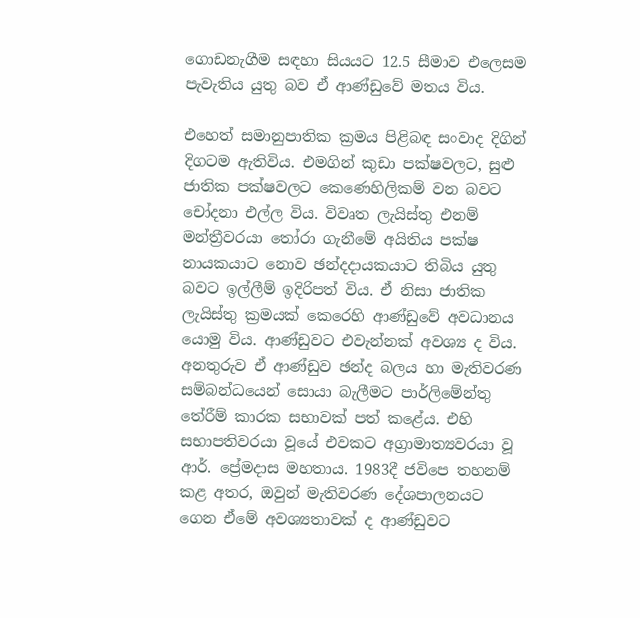ගොඩනැගීම සඳහා සියයට 12.5 සීමාව එලෙසම පැවැතිය යුතු බව ඒ ආණ්ඩුවේ මතය විය.

එහෙත් සමානුපාතික ක්‍රමය පිළිබඳ සංවාද දිගින් දිගටම ඇතිවිය. එමගින් කුඩා පක්ෂවලට, සුළු ජාතික පක්ෂවලට කෙණෙහිලිකම් වන බවට චෝදනා එල්ල විය. විවෘත ලැයිස්තු එනම් මන්ත්‍රීවරයා තෝරා ගැනීමේ අයිතිය පක්ෂ නායකයාට නොව ඡන්දදායකයාට තිබිය යුතු බවට ඉල්ලීම් ඉදිරිපත් විය. ඒ නිසා ජාතික ලැයිස්තු ක්‍රමයක් කෙරෙහි ආණ්ඩුවේ අවධානය යොමු විය. ආණ්ඩුවට එවැන්නක් අවශ්‍ය ද විය. අනතුරුව ඒ ආණ්ඩුව ඡන්ද බලය හා මැතිවරණ සම්බන්ධයෙන් සොයා බැලීමට පාර්ලිමේන්තු තේරීම් කාරක සභාවක් පත් කළේය. එහි සභාපතිවරයා වූයේ එවකට අග්‍රාමාත්‍යවරයා වූ ආර්. ප්‍රේමදාස මහතාය. 1983දී ජවිපෙ තහනම් කළ අතර, ඔවුන් මැතිවරණ දේශපාලනයට ගෙන ඒමේ අවශ්‍යතාවක් ද ආණ්ඩුවට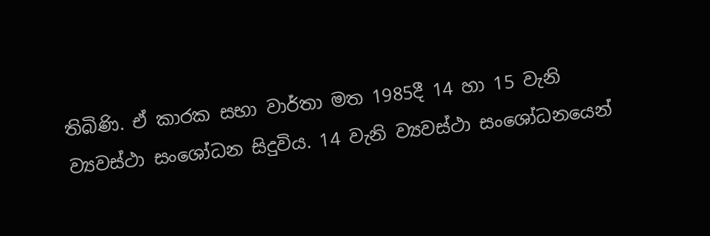තිබිණි. ඒ කාරක සභා වාර්තා මත 1985දී 14 හා 15 වැනි ව්‍යවස්ථා සංශෝධන සිදුවිය. 14 වැනි ව්‍යවස්ථා සංශෝධනයෙන්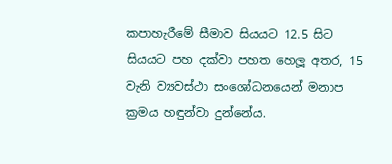කපාහැරීමේ සීමාව සියයට 12.5 සිට සියයට පහ දක්වා පහත හෙලූ අතර, 15 වැනි ව්‍යවස්ථා සංශෝධනයෙන් මනාප ක්‍රමය හඳුන්වා දුන්නේය.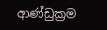ආණ්ඩුක්‍රම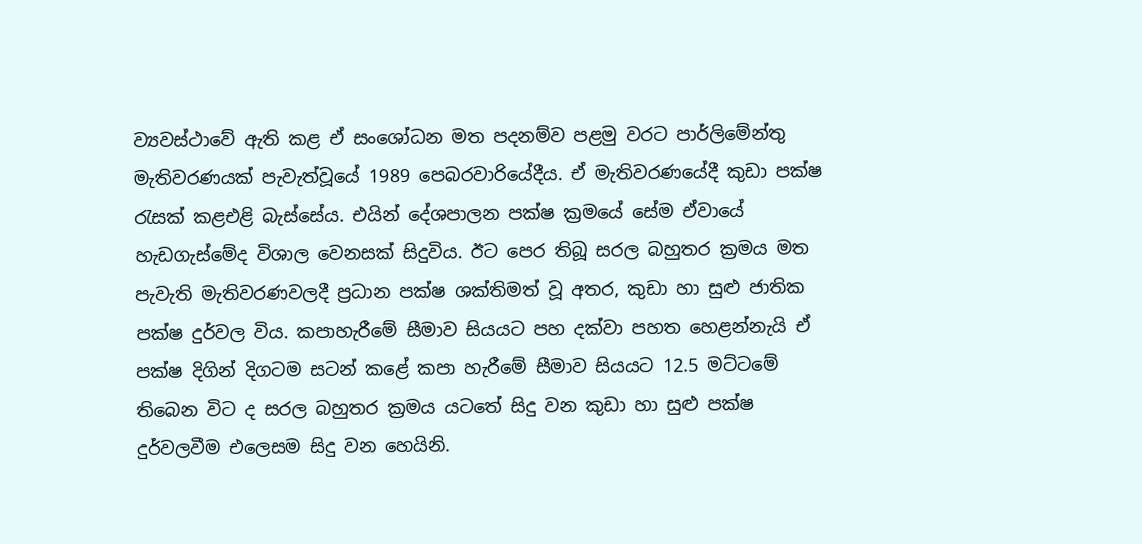ව්‍යවස්ථාවේ ඇති කළ ඒ සංශෝධන මත පදනම්ව පළමු වරට පාර්ලිමේන්තු මැතිවරණයක් පැවැත්වූයේ 1989 පෙබරවාරියේදීය. ඒ මැතිවරණයේදී කුඩා පක්ෂ රැසක් කළඑළි බැස්සේය. එයින් දේශපාලන පක්ෂ ක්‍රමයේ සේම ඒවායේ හැඩගැස්මේද විශාල වෙනසක් සිදුවිය. ඊට පෙර තිබූ සරල බහුතර ක්‍රමය මත පැවැති මැතිවරණවලදී ප්‍රධාන පක්ෂ ශක්තිමත් වූ අතර, කුඩා හා සුළු ජාතික පක්ෂ දුර්වල විය. කපාහැරීමේ සීමාව සියයට පහ දක්වා පහත හෙළන්නැයි ඒ පක්ෂ දිගින් දිගටම සටන් කළේ කපා හැරීමේ සීමාව සියයට 12.5 මට්ටමේ තිබෙන විට ද සරල බහුතර ක්‍රමය යටතේ සිදු වන කුඩා හා සුළු පක්ෂ දුර්වලවීම එලෙසම සිදු වන හෙයිනි.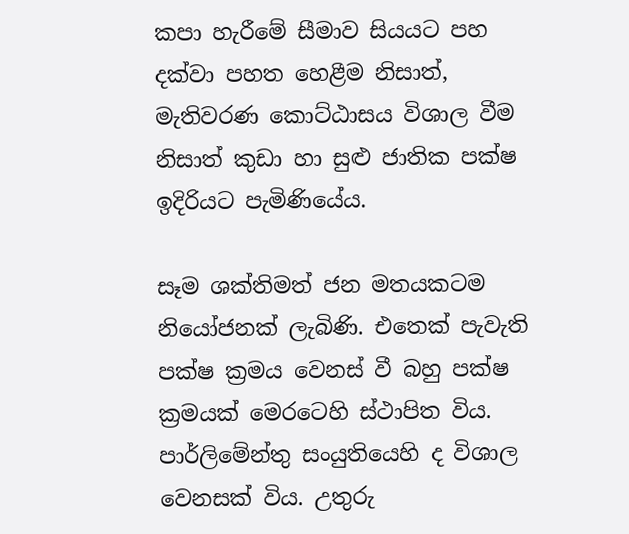කපා හැරීමේ සීමාව සියයට පහ දක්වා පහත හෙළීම නිසාත්, මැතිවරණ කොට්ඨාසය විශාල වීම නිසාත් කුඩා හා සුළු ජාතික පක්ෂ ඉදිරියට පැමිණියේය.

සෑම ශක්තිමත් ජන මතයකටම නියෝජනක් ලැබිණි. එතෙක් පැවැති පක්ෂ ක්‍රමය වෙනස් වී බහු පක්ෂ ක්‍රමයක් මෙරටෙහි ස්ථාපිත විය. පාර්ලිමේන්තු සංයුතියෙහි ද විශාල වෙනසක් විය. උතුරු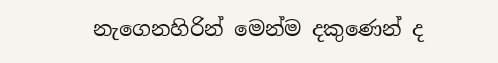නැගෙනහිරින් මෙන්ම දකුණෙන් ද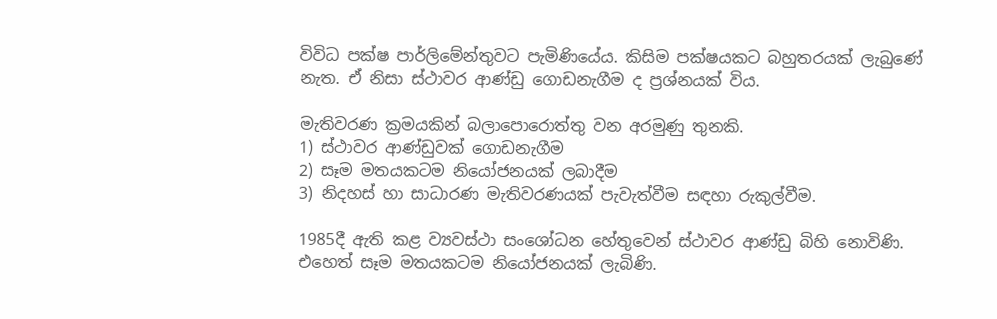විවිධ පක්ෂ පාර්ලිමේන්තුවට පැමිණියේය. කිසිම පක්ෂයකට බහුතරයක් ලැබුණේ නැත. ඒ නිසා ස්ථාවර ආණ්ඩු ගොඩනැගීම ද ප්‍රශ්නයක් විය.

මැතිවරණ ක්‍රමයකින් බලාපොරොත්තු වන අරමුණු තුනකි.
1) ස්ථාවර ආණ්ඩුවක් ගොඩනැගීම
2) සෑම මතයකටම නියෝජනයක් ලබාදීම
3) නිදහස් හා සාධාරණ මැතිවරණයක් පැවැත්වීම සඳහා රුකුල්වීම.

1985දී ඇති කළ ව්‍යවස්ථා සංශෝධන හේතුවෙන් ස්ථාවර ආණ්ඩු බිහි නොවිණි. එහෙත් සෑම මතයකටම නියෝජනයක් ලැබිණි.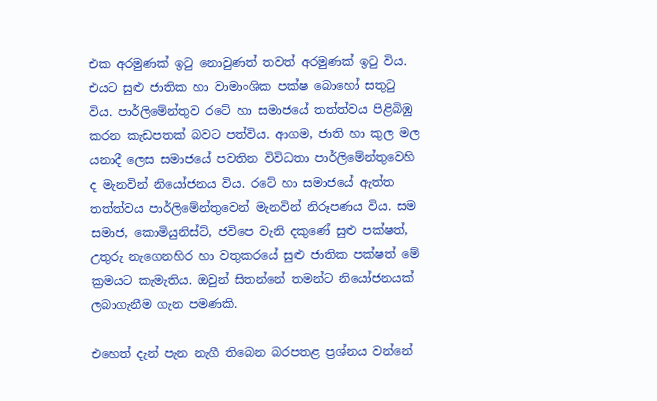එක අරමුණක් ඉටු නොවුණත් තවත් අරමුණක් ඉටු විය. එයට සුළු ජාතික හා වාමාංශික පක්ෂ බොහෝ සතුටු විය. පාර්ලිමේන්තුව රටේ හා සමාජයේ තත්ත්වය පිළිබිඹු කරන කැඩපතක් බවට පත්විය. ආගම, ජාති හා කුල මල යනාදී ලෙස සමාජයේ පවතින විවිධතා පාර්ලිමේන්තුවෙහි ද මැනවින් නියෝජනය විය. රටේ හා සමාජයේ ඇත්ත තත්ත්වය පාර්ලිමේන්තුවෙන් මැනවින් නිරූපණය විය. සම සමාජ, කොමියුනිස්ට්, ජවිපෙ වැනි දකුණේ සුළු පක්ෂත්, උතුරු නැගෙනහිර හා වතුකරයේ සුළු ජාතික පක්ෂත් මේ ක්‍රමයට කැමැතිය. ඔවුන් සිතන්නේ තමන්ට නියෝජනයක් ලබාගැනීම ගැන පමණකි.

එහෙත් දැන් පැන නැගී තිබෙන බරපතළ ප්‍රශ්නය වන්නේ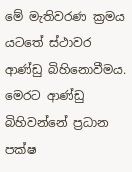මේ මැතිවරණ ක්‍රමය යටතේ ස්ථාවර ආණ්ඩු බිහිනොවීමය. මෙරට ආණ්ඩු බිහිවන්නේ ප්‍රධාන පක්ෂ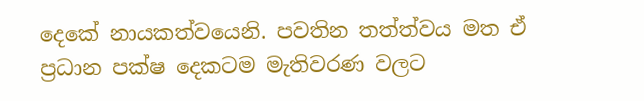දෙකේ නායකත්වයෙනි. පවතින තත්ත්වය මත ඒ ප්‍රධාන පක්ෂ දෙකටම මැතිවරණ වලට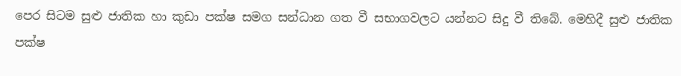පෙර සිටම සුළු ජාතික හා කුඩා පක්ෂ සමග සන්ධාන ගත වී සභාගවලට යන්නට සිදු වී තිබේ. මෙහිදී සුළු ජාතික පක්ෂ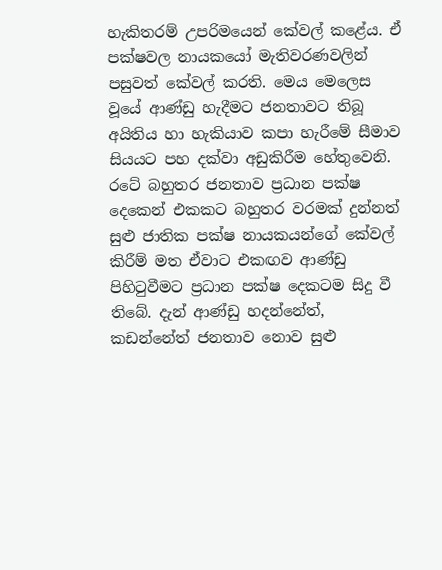හැකිතරම් උපරිමයෙන් කේවල් කළේය. ඒ පක්ෂවල නායකයෝ මැතිවරණවලින් පසුවත් කේවල් කරති. මෙය මෙලෙස වූයේ ආණ්ඩු හැදීමට ජනතාවට තිබූ අයිතිය හා හැකියාව කපා හැරීමේ සීමාව සියයට පහ දක්වා අඩුකිරීම හේතුවෙනි. රටේ බහුතර ජනතාව ප්‍රධාන පක්ෂ දෙකෙන් එකකට බහුතර වරමක් දුන්නත් සුළු ජාතික පක්ෂ නායකයන්ගේ කේවල් කිරීම් මත ඒවාට එකඟව ආණ්ඩු පිහිටුවීමට ප්‍රධාන පක්ෂ දෙකටම සිදු වී තිබේ. දැන් ආණ්ඩු හදන්නේත්, කඩන්නේත් ජනතාව නොව සුළු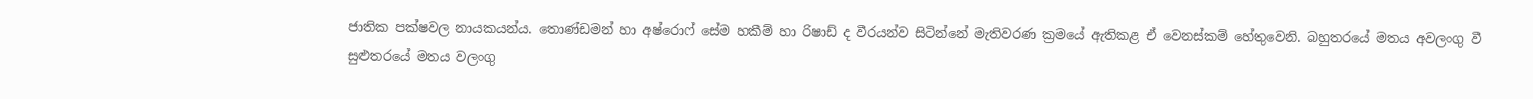ජාතික පක්ෂවල නායකයන්ය. තොණ්ඩමන් හා අෂ්රොෆ් සේම හකීම් හා රිෂාඩ් ද වීරයන්ව සිටින්නේ මැතිවරණ ක්‍රමයේ ඇතිකළ ඒ වෙනස්කම් හේතුවෙනි. බහුතරයේ මතය අවලංගු වී සුළුතරයේ මතය වලංගු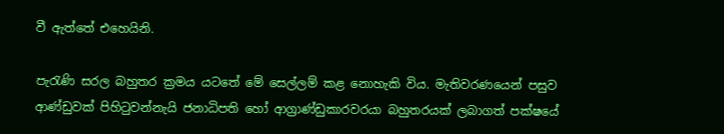වී ඇත්තේ එහෙයිනි.

පැරැණි සරල බහුතර ක්‍රමය යටතේ මේ සෙල්ලම් කළ නොහැකි විය. මැතිවරණයෙන් පසුව ආණ්ඩුවක් පිහිටුවන්නැයි ජනාධිපති හෝ ආග්‍රාණ්ඩුකාරවරයා බහුතරයක් ලබාගත් පක්ෂයේ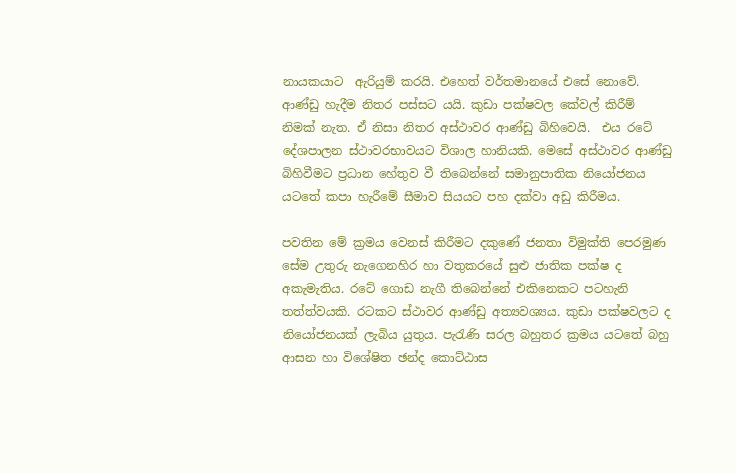නායකයාට  ඇරියුම් කරයි. එහෙත් වර්තමානයේ එසේ නොවේ. ආණ්ඩු හැදීම නිතර පස්සට යයි. කුඩා පක්ෂවල කේවල් කිරීම් නිමක් නැත. ඒ නිසා නිතර අස්ථාවර ආණ්ඩු බිහිවෙයි.  එය රටේ දේශපාලන ස්ථාවරභාවයට විශාල හානියකි. මෙසේ අස්ථාවර ආණ්ඩු බිහිවීමට ප්‍රධාන හේතුව වී තිබෙන්නේ සමානුපාතික නියෝජනය යටතේ කපා හැරීමේ සීමාව සියයට පහ දක්වා අඩු කිරීමය.

පවතින මේ ක්‍රමය වෙනස් කිරීමට දකුණේ ජනතා විමුක්ති පෙරමුණ සේම උතුරු නැගෙනහිර හා වතුකරයේ සුළු ජාතික පක්ෂ ද අකැමැතිය. රටේ ගොඩ නැගී තිබෙන්නේ එකිනෙකට පටහැනි තත්ත්වයකි. රටකට ස්ථාවර ආණ්ඩු අත්‍යවශ්‍යය. කුඩා පක්ෂවලට ද නියෝජනයක් ලැබිය යුතුය. පැරැණි සරල බහුතර ක්‍රමය යටතේ බහු ආසන හා විශේෂිත ඡන්ද කොට්ඨාස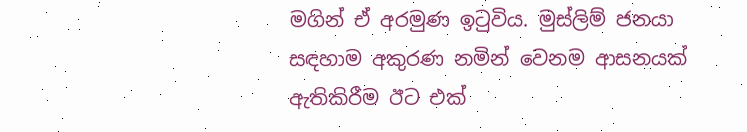මගින් ඒ අරමුණ ඉටුවිය. මුස්ලිම් ජනයා සඳහාම අකුරණ නමින් වෙනම ආසනයක් ඇතිකිරීම ඊට එක්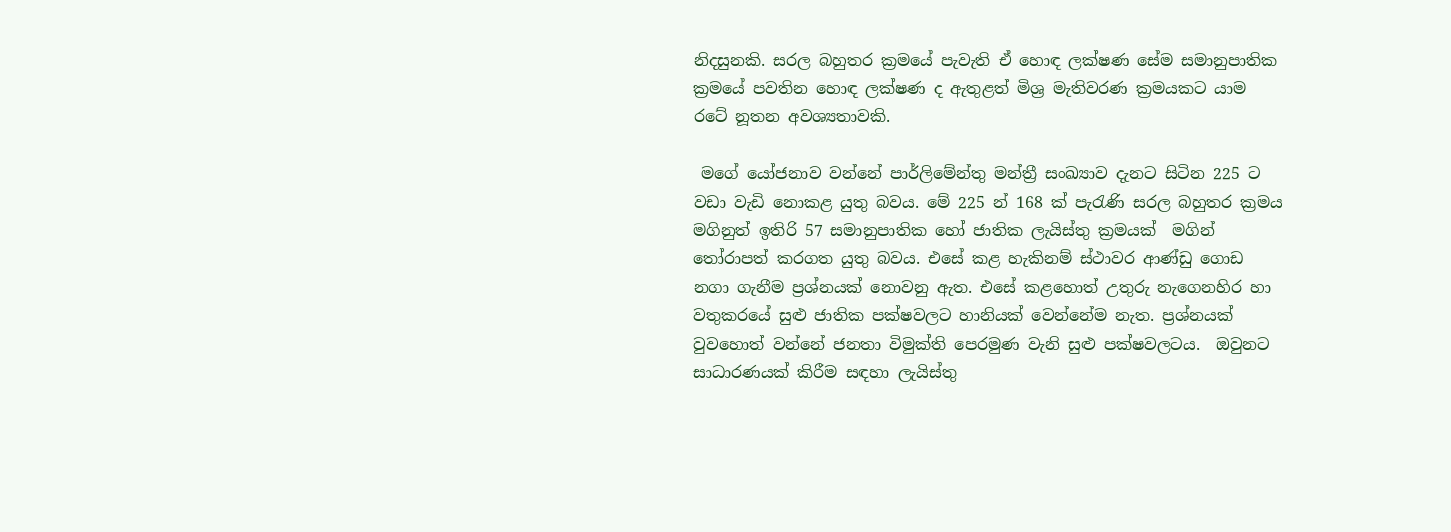නිදසුනකි. සරල බහුතර ක්‍රමයේ පැවැති ඒ හොඳ ලක්ෂණ සේම සමානුපාතික ක්‍රමයේ පවතින හොඳ ලක්ෂණ ද ඇතුළත් මිශ්‍ර මැතිවරණ ක්‍රමයකට යාම රටේ නූතන අවශ්‍යතාවකි.

 මගේ යෝජනාව වන්නේ පාර්ලිමේන්තු මන්ත්‍රී සංඛ්‍යාව දැනට සිටින 225 ට වඩා වැඩි නොකළ යුතු බවය. මේ 225 න් 168 ක් පැරැණි සරල බහුතර ක්‍රමය මගිනුත් ඉතිරි 57 සමානුපාතික හෝ ජාතික ලැයිස්තු ක්‍රමයක්  මගින් තෝරාපත් කරගත යුතු බවය. එසේ කළ හැකිනම් ස්ථාවර ආණ්ඩු ගොඩ නගා ගැනීම ප්‍රශ්නයක් නොවනු ඇත. එසේ කළහොත් උතුරු නැගෙනහිර හා වතුකරයේ සුළු ජාතික පක්ෂවලට හානියක් වෙන්නේම නැත. ප්‍රශ්නයක් වුවහොත් වන්නේ ජනතා විමුක්ති පෙරමුණ වැනි සුළු පක්ෂවලටය.  ඔවුනට සාධාරණයක් කිරීම සඳහා ලැයිස්තු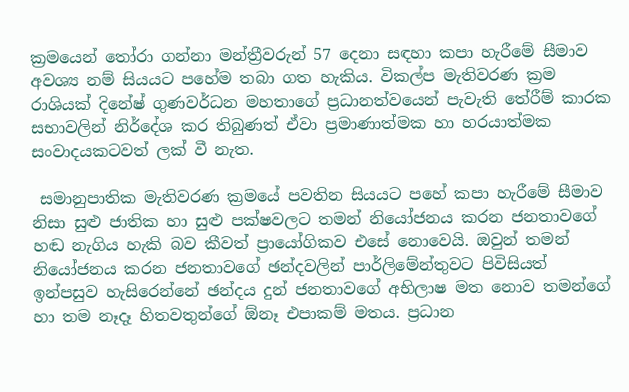ක්‍රමයෙන් තෝරා ගන්නා මන්ත්‍රීවරුන් 57 දෙනා සඳහා කපා හැරීමේ සීමාව අවශ්‍ය නම් සියයට පහේම තබා ගත හැකිය. විකල්ප මැතිවරණ ක්‍රම රාශියක් දිනේෂ් ගුණවර්ධන මහතාගේ ප්‍රධානත්වයෙන් පැවැති තේරීම් කාරක සභාවලින් නිර්දේශ කර තිබුණත් ඒවා ප්‍රමාණාත්මක හා හරයාත්මක සංවාදයකටවත් ලක් වී නැත.

 සමානුපාතික මැතිවරණ ක්‍රමයේ පවතින සියයට පහේ කපා හැරීමේ සීමාව නිසා සුළු ජාතික හා සුළු පක්ෂවලට තමන් නියෝජනය කරන ජනතාවගේ හඬ නැගිය හැකි බව කීවත් ප්‍රායෝගිකව එසේ නොවෙයි. ඔවුන් තමන් නියෝජනය කරන ජනතාවගේ ඡන්දවලින් පාර්ලිමේන්තුවට පිවිසියත් ඉන්පසුව හැසිරෙන්නේ ඡන්දය දුන් ජනතාවගේ අභිලාෂ මත නොව තමන්ගේ හා තම නෑදෑ හිතවතුන්ගේ ඕනෑ එපාකම් මතය. ප්‍රධාන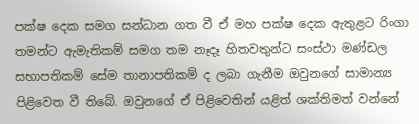පක්ෂ දෙක සමග සන්ධාන ගත වී ඒ මහ පක්ෂ දෙක ඇතුළට රිංගා තමන්ට ඇමැතිකම් සමග තම නෑදෑ හිතවතුන්ට සංස්ථා මණ්ඩල සභාපතිකම් සේම තානාපතිකම් ද ලබා ගැනීම ඔවුනගේ සාමාන්‍ය පිළිවෙත වී තිබේ. ඔවුනගේ ඒ පිළිවෙතින් යළිත් ශක්තිමත් වන්නේ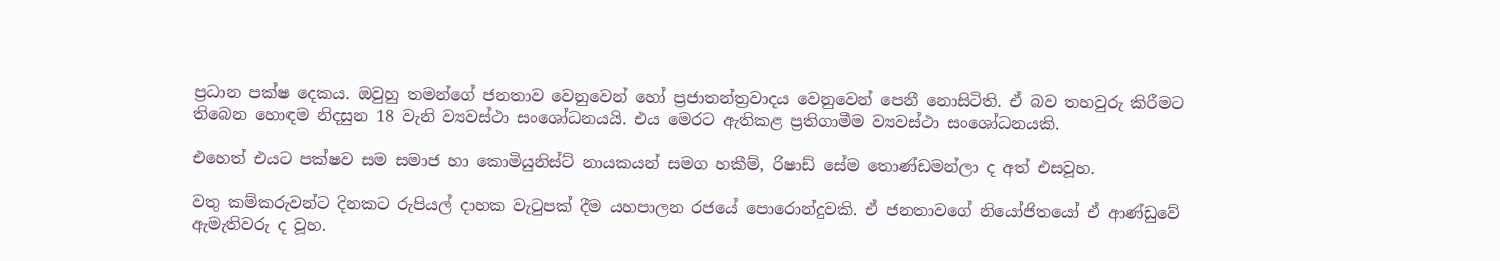ප්‍රධාන පක්ෂ දෙකය. ඔවුහු තමන්ගේ ජනතාව වෙනුවෙන් හෝ ප්‍රජාතන්ත්‍රවාදය වෙනුවෙන් පෙනී නොසිටිති. ඒ බව තහවුරු කිරීමට තිබෙන හොඳම නිදසුන 18 වැනි ව්‍යවස්ථා සංශෝධනයයි. එය මෙරට ඇතිකළ ප්‍රතිගාමීම ව්‍යවස්ථා සංශෝධනයකි.

එහෙත් එයට පක්ෂව සම සමාජ හා කොමියුනිස්ට් නායකයන් සමග හකීම්, රිෂාඩ් සේම තොණ්ඩමන්ලා ද අත් එසවූහ.

වතු කම්කරුවන්ට දිනකට රුපියල් ද‌ාහක වැටුපක් දීම යහපාලන රජයේ පොරොන්දුවකි. ඒ ජනතාවගේ නියෝජිතයෝ ඒ ආණ්ඩුවේ ඇමැතිවරු ද වූහ.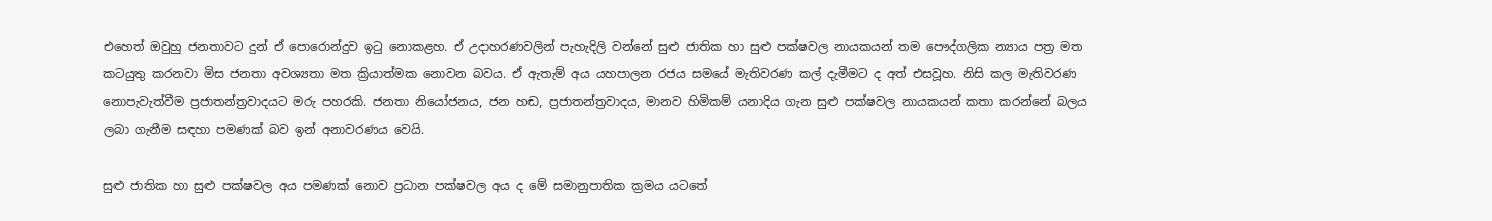එහෙත් ඔවුහු ජනතාවට දුන් ඒ පොරොන්දුව ඉටු නොකළහ. ඒ උද‌ාහරණවලින් පැහැදිලි වන්නේ සුළු ජාතික හා සුළු පක්ෂවල නායකයන් තම පෞද්ගලික න්‍යාය පත්‍ර මත කටයුතු කරනවා මිස ජනතා අවශ්‍යතා මත ක්‍රියාත්මක නොවන බවය. ඒ ඇතැම් අය යහපාලන රජය සමයේ මැතිවරණ කල් දැමීමට ද අත් එසවූහ. නිසි කල මැතිවරණ නොපැවැත්වීම ප්‍රජාතන්ත්‍රවාදයට මරු පහරකි. ජනතා නියෝජනය, ජන හඬ, ප්‍රජාතන්ත්‍රවාදය, මානව හිමිකම් යනාදිය ගැන සුළු පක්ෂවල නායකයන් කතා කරන්නේ බලය ලබා ගැනීම සඳහා පමණක් බව ඉන් අනාවරණය වෙයි.

සුළු ජාතික හා සුළු පක්ෂවල අය පමණක් නොව ප්‍රධාන පක්ෂවල අය ද මේ සමානුපාතික ක්‍රමය යටතේ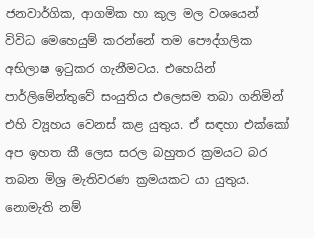ජනවාර්ගික, ආගමික හා කුල මල වශයෙන් විවිධ මෙහෙයුම් කරන්නේ තම පෞද්ගලික අභිලාෂ ඉටුකර ගැනීමටය. එහෙයින් පාර්ලිමේන්තුවේ සංයුතිය එලෙසම තබා ගනිමින් එහි ව්‍යූහය වෙනස් කළ යුතුය. ඒ සඳහා එක්කෝ අප ඉහත කී ලෙස සරල බහුතර ක්‍රමයට බර තබන මිශ්‍ර මැතිවරණ ක්‍රමයකට යා යුතුය. නොමැති නම්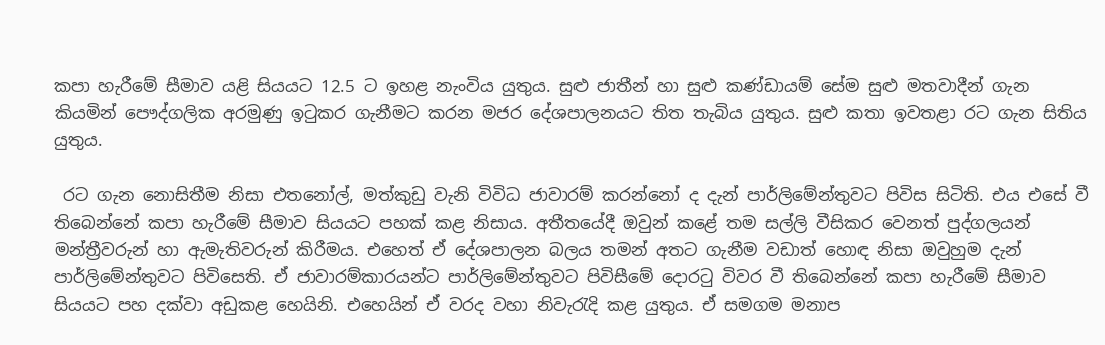කපා හැරීමේ සීමාව යළි සියයට 12.5 ට ඉහළ නැංවිය යුතුය. සුළු ජාතීන් හා සුළු කණ්ඩායම් සේම සුළු මතවාදීන් ගැන කියමින් පෞද්ගලික අරමුණු ඉටුකර ගැනීමට කරන මජර දේශපාලනයට තිත තැබිය යුතුය. සුළු කතා ඉවතළා රට ගැන සිතිය යුතුය.

 රට ගැන නොසිතීම නිසා එතනෝල්, මත්කුඩු වැනි විවිධ ජාවාරම් කරන්නෝ ද දැන් පාර්ලිමේන්තුවට පිවිස සිටිති. එය එසේ වී තිබෙන්නේ කපා හැරීමේ සීමාව සියයට පහක් කළ නිසාය. අතීතයේදී ඔවුන් කළේ තම සල්ලි වීසිකර වෙනත් පුද්ගලයන් මන්ත්‍රීවරුන් හා ඇමැතිවරුන් කිරීමය. එහෙත් ඒ දේශපාලන බලය තමන් අතට ගැනීම වඩාත් හොඳ නිසා ඔවුහුම දැන් පාර්ලිමේන්තුවට පිවිසෙති. ඒ ජාවාරම්කාරයන්ට පාර්ලිමේන්තුවට පිවිසීමේ දොරටු විවර වී තිබෙන්නේ කපා හැරීමේ සීමාව සියයට පහ දක්වා අඩුකළ හෙයිනි. එහෙයින් ඒ වරද වහා නිවැරැදි කළ යුතුය. ඒ සමගම මනාප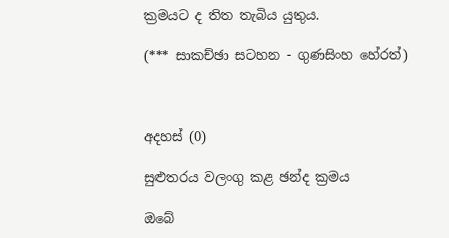ක්‍රමයට ද තිත තැබිය යුතුය.

(*** සාකච්ඡා සටහන - ගුණසිංහ හේරත්)



අදහස් (0)

සුළුතරය වලංගු කළ ඡන්ද ක්‍රමය

ඔබේ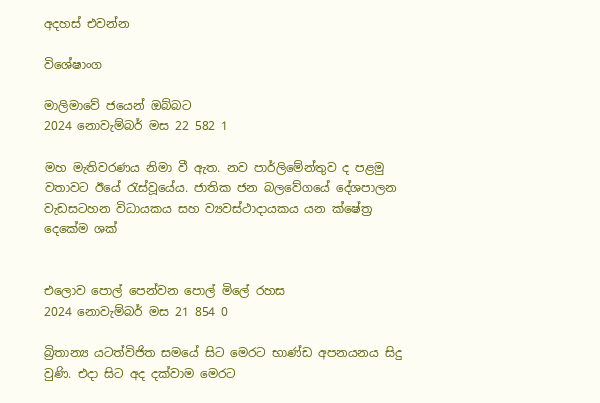අදහස් එවන්න

විශේෂාංග

මාලිමාවේ ජයෙන් ඔබ්බට
2024 නොවැම්බර් මස 22 582 1

මහ මැතිවරණය නිමා වී ඇත. නව පාර්ලිමේන්තුව ද පළමු වතාවට ඊයේ රැස්වූයේය. ජාතික ජන බලවේගයේ දේශපාලන වැඩසටහන විධායකය සහ ව්‍යවස්ථාදායකය යන ක්ෂේත්‍ර දෙකේම ශක්


එලොව පොල් පෙන්වන පොල් මිලේ රහස
2024 නොවැම්බර් මස 21 854 0

බ්‍රිතාන්‍ය යටත්විජිත සමයේ සිට මෙරට භාණ්ඩ අපනයනය සිදු වුණි. එදා සිට අද දක්වාම මෙරට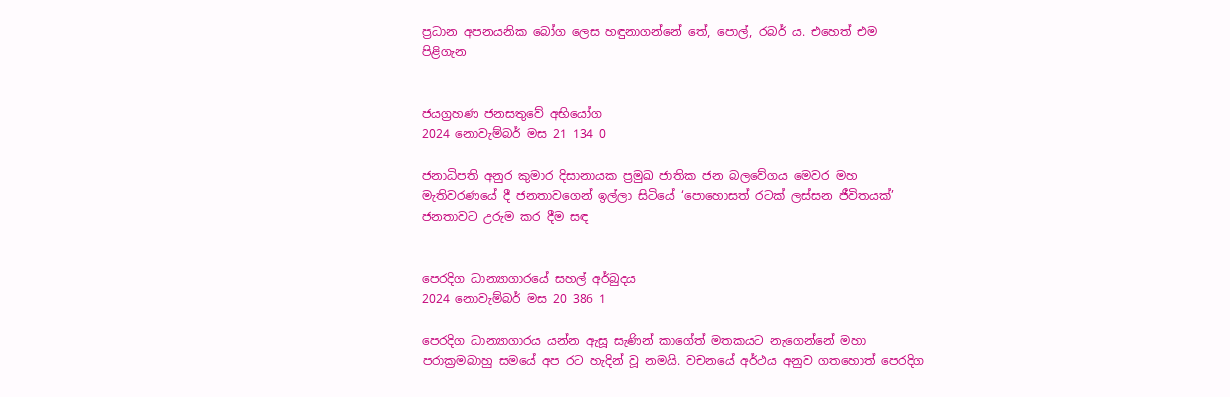ප්‍රධාන අපනයනික බෝග ලෙස හඳුනාගන්නේ තේ, පොල්, රබර් ය. එහෙත් එම පිළිගැන


ජයග්‍රහණ ජනසතුවේ අභියෝග
2024 නොවැම්බර් මස 21 134 0

ජනාධිපති අනුර කුමාර දිසානායක ප්‍රමුඛ ජාතික ජන බලවේගය මෙවර මහ මැතිවරණයේ දී ජනතාවගෙන් ඉල්ලා සිටියේ ‘පොහොසත් රටක් ලස්සන ජීවිතයක්’ ජනතාවට උරුම කර දීම සඳ


පෙරදිග ධාන්‍යාගාරයේ සහල් අර්බුදය
2024 නොවැම්බර් මස 20 386 1

පෙරදිග ධාන්‍යාගාරය යන්න ඇසූ සැණින් කාගේත් මතකයට නැගෙන්නේ මහා පරාක්‍රමබාහු සමයේ අප රට හැදින් වූ නමයි. වචනයේ අර්ථය අනුව ගතහොත් පෙරදිග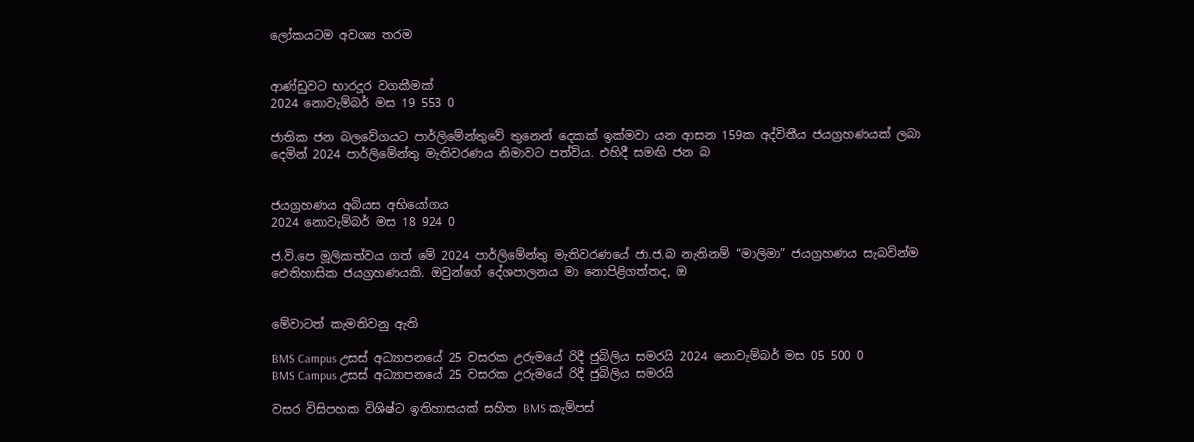ලෝකයටම අවශ්‍ය තරම


ආණ්ඩුවට භාරදූර වගකීමක්
2024 නොවැම්බර් මස 19 553 0

ජාතික ජන බලවේගයට පාර්ලිමේන්තුවේ තුනෙන් දෙකක් ඉක්මවා යන ආසන 159ක අද්විතීය ජයග්‍රහණයක් ලබා දෙමින් 2024 පාර්ලිමේන්තු මැතිවරණය නිමාවට පත්විය. එහිදී සමඟි ජන බ


ජයග්‍රහණය අබියස අභියෝගය
2024 නොවැම්බර් මස 18 924 0

ජ.වි.පෙ මූලිකත්වය ගත් මේ 2024 පාර්ලිමේන්තු මැතිවරණයේ ජා.ජ.බ නැතිනම් “මාලිමා” ජයග්‍රහණය සැබවින්ම ඓතිහාසික ජයග්‍රහණයකි. ඔවුන්ගේ දේශපාලනය මා නොපිළිගත්තද, ඔ


මේවාටත් කැමතිවනු ඇති

BMS Campus උසස් අධ්‍යාපනයේ 25 වසරක උරුමයේ රිදී ජුබිලිය සමරයි 2024 නොවැම්බර් මස 05 500 0
BMS Campus උසස් අධ්‍යාපනයේ 25 වසරක උරුමයේ රිදී ජුබිලිය සමරයි

වසර විසිපහක විශිෂ්ට ඉතිහාසයක් සහිත BMS කැම්පස්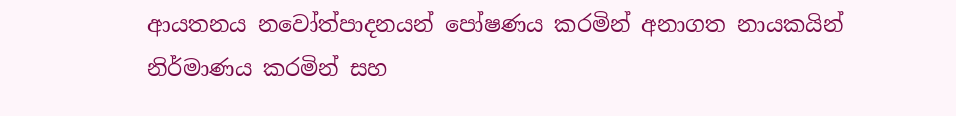ආයතනය නවෝත්පාදනයන් පෝෂණය කරමින් අනාගත නායකයින් නිර්මාණය කරමින් සහ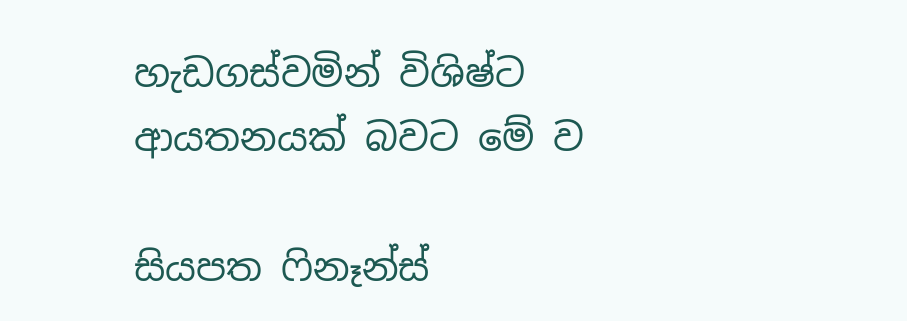හැඩගස්වමින් විශිෂ්ට ආයතනයක් බවට මේ ව

සියපත ෆිනෑන්ස්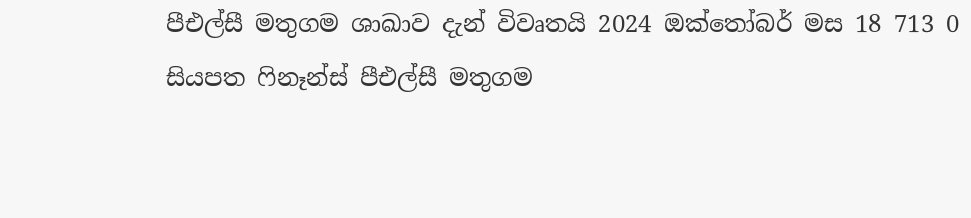පීඑල්සී මතුගම ශාඛාව දැන් විවෘතයි 2024 ඔක්තෝබර් මස 18 713 0
සියපත ෆිනෑන්ස් පීඑල්සී මතුගම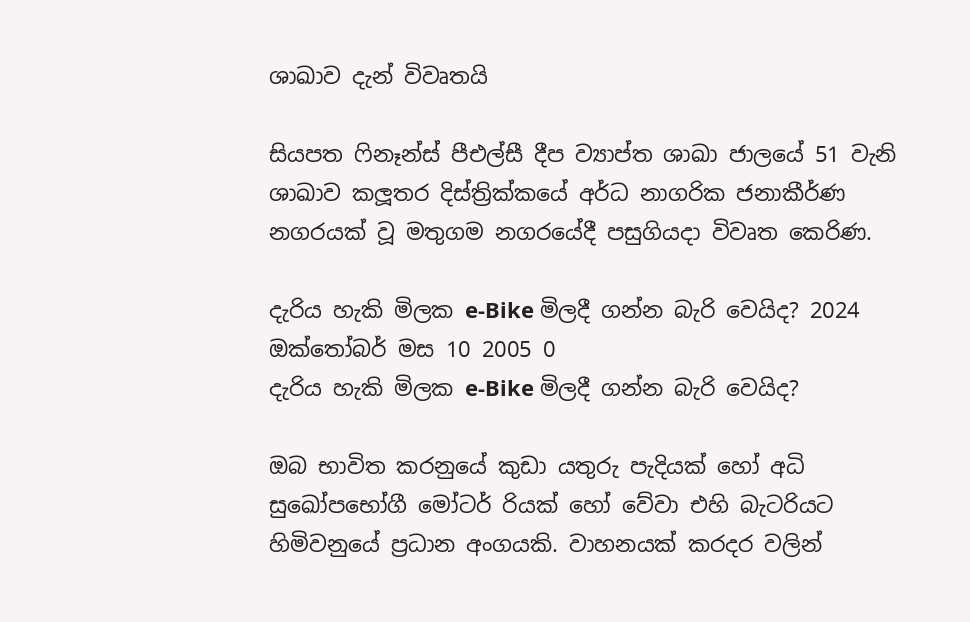ශාඛාව දැන් විවෘතයි

සියපත ෆිනෑන්ස් පීඑල්සී දීප ව්‍යාප්ත ශාඛා ජාලයේ 51 වැනි ශාඛාව කලූතර දිස්ත්‍රික්කයේ අර්ධ නාගරික ජනාකීර්ණ නගරයක් වූ මතුගම නගරයේදී පසුගියදා විවෘත කෙරිණ.

දැරිය හැකි මිලක e-Bike මිලදී ගන්න බැරි වෙයිද? 2024 ඔක්තෝබර් මස 10 2005 0
දැරිය හැකි මිලක e-Bike මිලදී ගන්න බැරි වෙයිද?

ඔබ භාවිත කරනුයේ කුඩා යතුරු පැදියක් හෝ අධි සුඛෝපභෝගී මෝටර් රියක් හෝ වේවා එහි බැටරියට හිමිවනුයේ ප්‍රධාන අංගයකි. වාහනයක් කරදර වලින්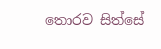තොරව සිත්සේ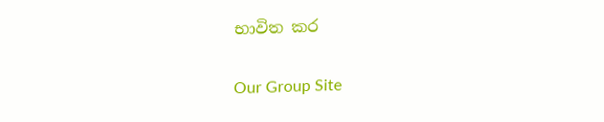භාවිත කර

Our Group Site